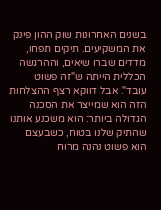בשנים האחרונות שוק ההון פינק את המשקיעים. תיקים תפחו, מדדים שברו שיאים, וההרגשה הכללית הייתה ש"זה פשוט עובד". אבל דווקא רצף ההצלחות הזה הוא שמייצר את הסכנה הגדולה ביותר: הוא משכנע אותנו שהתיק שלנו בטוח, כשבעצם הוא פשוט נהנה מרוח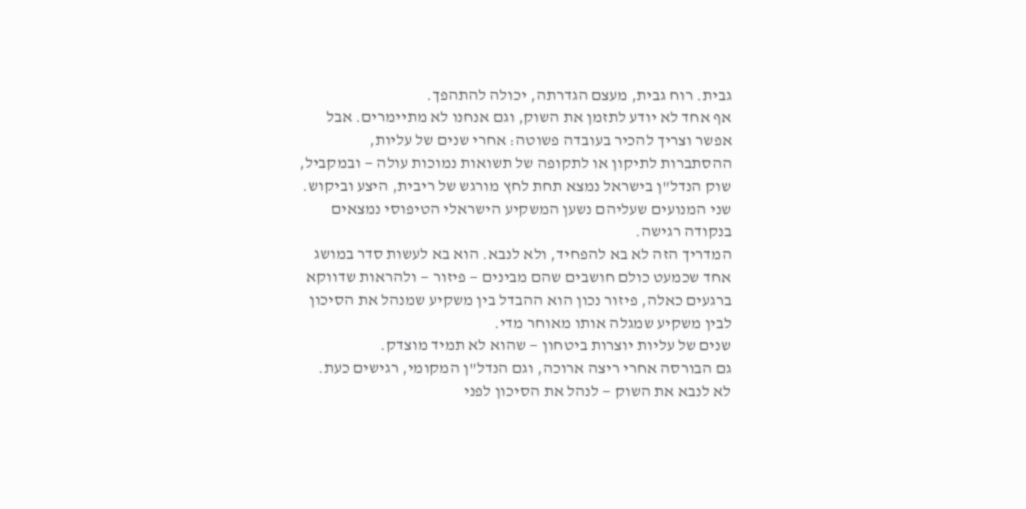גבית. רוח גבית, מעצם הגדרתה, יכולה להתהפך.
אף אחד לא יודע לתזמן את השוק, וגם אנחנו לא מתיימרים. אבל אפשר וצריך להכיר בעובדה פשוטה: אחרי שנים של עליות, ההסתברות לתיקון או לתקופה של תשואות נמוכות עולה — ובמקביל, שוק הנדל"ן בישראל נמצא תחת לחץ מורגש של ריבית, היצע וביקוש. שני המנועים שעליהם נשען המשקיע הישראלי הטיפוסי נמצאים בנקודה רגישה.
המדריך הזה לא בא להפחיד, ולא לנבא. הוא בא לעשות סדר במושג אחד שכמעט כולם חושבים שהם מבינים — פיזור — ולהראות שדווקא ברגעים כאלה, פיזור נכון הוא ההבדל בין משקיע שמנהל את הסיכון לבין משקיע שמגלה אותו מאוחר מדי.
שנים של עליות יוצרות ביטחון — שהוא לא תמיד מוצדק.
גם הבורסה אחרי ריצה ארוכה, וגם הנדל"ן המקומי, רגישים כעת.
לא לנבא את השוק — לנהל את הסיכון לפני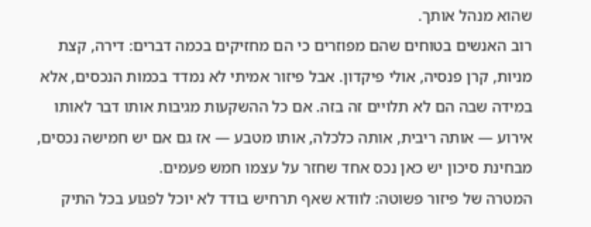שהוא מנהל אותך.
רוב האנשים בטוחים שהם מפוזרים כי הם מחזיקים בכמה דברים: דירה, קצת מניות, קרן פנסיה, אולי פיקדון. אבל פיזור אמיתי לא נמדד בכמות הנכסים, אלא במידה שבה הם לא תלויים זה בזה. אם כל ההשקעות מגיבות אותו דבר לאותו אירוע — אותה ריבית, אותה כלכלה, אותו מטבע — אז גם אם יש חמישה נכסים, מבחינת סיכון יש כאן נכס אחד שחזר על עצמו חמש פעמים.
המטרה של פיזור פשוטה: לוודא שאף תרחיש בודד לא יוכל לפגוע בכל התיק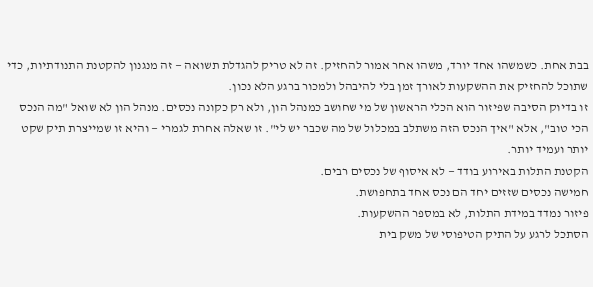בבת אחת. כשמשהו אחד יורד, משהו אחר אמור להחזיק. זה לא טריק להגדלת תשואה — זה מנגנון להקטנת התנודתיות, כדי שתוכל להחזיק את ההשקעות לאורך זמן בלי להיבהל ולמכור ברגע הלא נכון.
זו בדיוק הסיבה שפיזור הוא הכלי הראשון של מי שחושב כמנהל הון, ולא רק כקונה נכסים. מנהל הון לא שואל "מה הנכס הכי טוב", אלא "איך הנכס הזה משתלב במכלול של מה שכבר יש לי". זו שאלה אחרת לגמרי — והיא זו שמייצרת תיק שקט יותר ועמיד יותר.
הקטנת התלות באירוע בודד — לא איסוף של נכסים רבים.
חמישה נכסים שזזים יחד הם נכס אחד בתחפושת.
פיזור נמדד במידת התלות, לא במספר ההשקעות.
הסתכל לרגע על התיק הטיפוסי של משק בית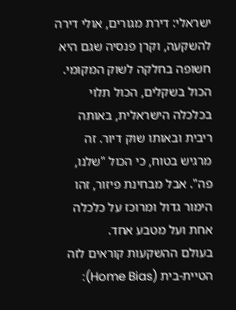ישראלי: דירת מגורים, אולי דירה להשקעה, וקרן פנסיה שגם היא חשופה בחלקה לשוק המקומי. הכול בשקלים, הכול תלוי בכלכלה הישראלית, באותה ריבית ובאותו שוק דיור. זה מרגיש בטוח, כי הכול "שלנו, פה". אבל מבחינת פיזור, זהו הימור גדול ומרוכז על כלכלה אחת ועל מטבע אחד.
בעולם ההשקעות קוראים לזה הטיית-בית (Home Bias):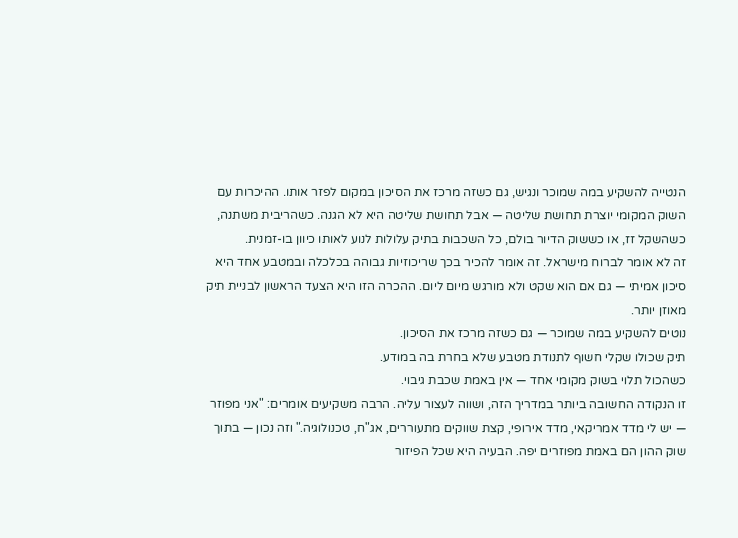הנטייה להשקיע במה שמוכר ונגיש, גם כשזה מרכז את הסיכון במקום לפזר אותו. ההיכרות עם השוק המקומי יוצרת תחושת שליטה — אבל תחושת שליטה היא לא הגנה. כשהריבית משתנה, כשהשקל זז, או כששוק הדיור בולם, כל השכבות בתיק עלולות לנוע לאותו כיוון בו-זמנית.
זה לא אומר לברוח מישראל. זה אומר להכיר בכך שריכוזיות גבוהה בכלכלה ובמטבע אחד היא סיכון אמיתי — גם אם הוא שקט ולא מורגש מיום ליום. ההכרה הזו היא הצעד הראשון לבניית תיק מאוזן יותר.
נוטים להשקיע במה שמוכר — גם כשזה מרכז את הסיכון.
תיק שכולו שקלי חשוף לתנודת מטבע שלא בחרת בה במודע.
כשהכול תלוי בשוק מקומי אחד — אין באמת שכבת גיבוי.
זו הנקודה החשובה ביותר במדריך הזה, ושווה לעצור עליה. הרבה משקיעים אומרים: "אני מפוזר — יש לי מדד אמריקאי, מדד אירופי, קצת שווקים מתעוררים, אג"ח, טכנולוגיה." וזה נכון — בתוך שוק ההון הם באמת מפוזרים יפה. הבעיה היא שכל הפיזור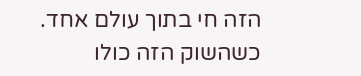הזה חי בתוך עולם אחד. כשהשוק הזה כולו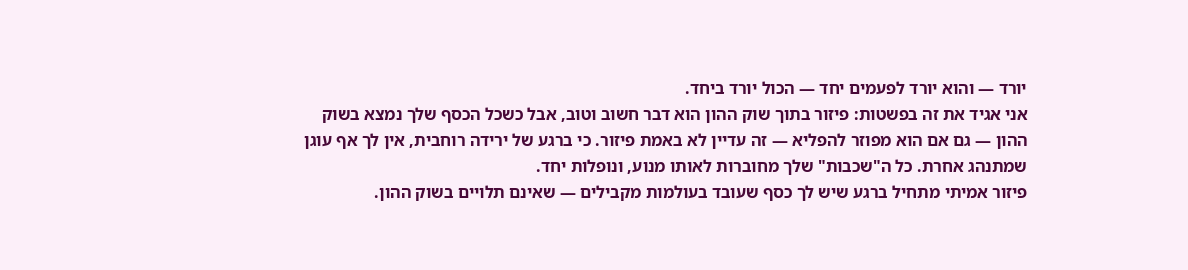יורד — והוא יורד לפעמים יחד — הכול יורד ביחד.
אני אגיד את זה בפשטות: פיזור בתוך שוק ההון הוא דבר חשוב וטוב, אבל כשכל הכסף שלך נמצא בשוק ההון — גם אם הוא מפוזר להפליא — זה עדיין לא באמת פיזור. כי ברגע של ירידה רוחבית, אין לך אף עוגן שמתנהג אחרת. כל ה"שכבות" שלך מחוברות לאותו מנוע, ונופלות יחד.
פיזור אמיתי מתחיל ברגע שיש לך כסף שעובד בעולמות מקבילים — שאינם תלויים בשוק ההון.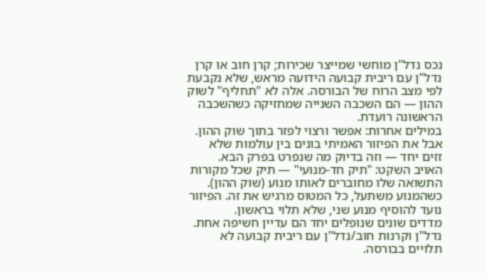נכס נדל"ן מוחשי שמייצר שכירות; קרן חוב או קרן נדל"ן עם ריבית קבועה הידועה מראש, שלא נקבעת לפי מצב הרוח של הבורסה. אלה לא "תחליף" לשוק ההון — הם השכבה השנייה שמחזיקה כשהשכבה הראשונה רועדת.
במילים אחרות: אפשר ורצוי לפזר בתוך שוק ההון. אבל את הפיזור האמיתי בונים בין עולמות שלא זזים יחד — וזה בדיוק מה שנפרט בפרק הבא.
האויב השקט: "תיק חד-מנועי" — תיק שכל מקורות התשואה שלו מחוברים לאותו מנוע (שוק ההון). כשהמנוע משתעל, כל המטוס מרגיש את זה. הפיזור נועד להוסיף מנוע שני, שלא תלוי בראשון.
מדדים שונים שנופלים יחד הם עדיין חשיפה אחת.
נדל"ן וקרנות חוב/נדל"ן עם ריבית קבועה לא תלויים בבורסה.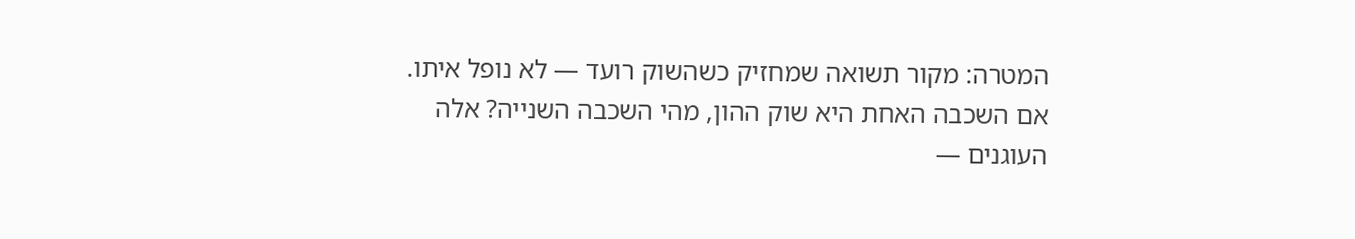המטרה: מקור תשואה שמחזיק כשהשוק רועד — לא נופל איתו.
אם השכבה האחת היא שוק ההון, מהי השכבה השנייה? אלה העוגנים —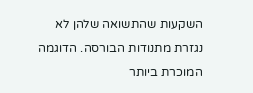השקעות שהתשואה שלהן לא נגזרת מתנודות הבורסה. הדוגמה המוכרת ביותר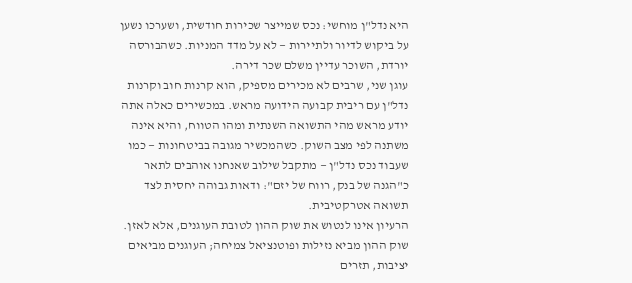היא נדל"ן מוחשי: נכס שמייצר שכירות חודשית, ושערכו נשען על ביקוש לדיור ולתיירות — לא על מדד המניות. כשהבורסה יורדת, השוכר עדיין משלם שכר דירה.
עוגן שני, שרבים לא מכירים מספיק, הוא קרנות חוב וקרנות נדל"ן עם ריבית קבועה הידועה מראש. במכשירים כאלה אתה יודע מראש מהי התשואה השנתית ומהו הטווח, והיא אינה משתנה לפי מצב השוק. כשהמכשיר מגובה בביטחונות — כמו שעבוד נכס נדל"ן — מתקבל שילוב שאנחנו אוהבים לתאר כ"הגנה של בנק, רווח של יזם": ודאות גבוהה יחסית לצד תשואה אטרקטיבית.
הרעיון אינו לנטוש את שוק ההון לטובת העוגנים, אלא לאזן. שוק ההון מביא נזילות ופוטנציאל צמיחה; העוגנים מביאים יציבות, תזרים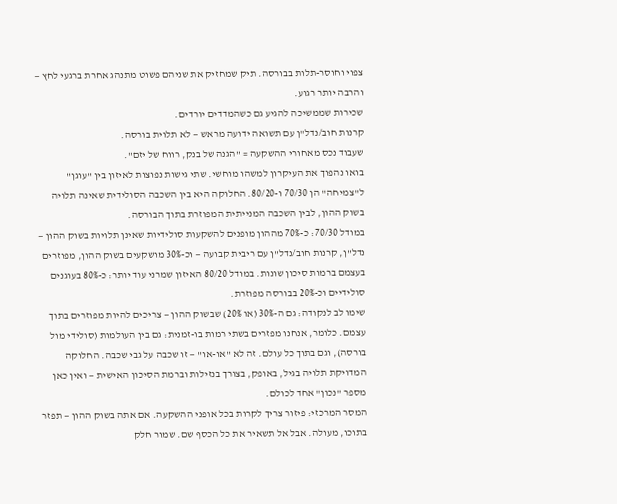צפוי וחוסר-תלות בבורסה. תיק שמחזיק את שניהם פשוט מתנהג אחרת ברגעי לחץ — והרבה יותר רגוע.
שכירות שממשיכה להגיע גם כשהמדדים יורדים.
קרנות חוב/נדל"ן עם תשואה ידועה מראש — לא תלוית בורסה.
שעבוד נכס מאחורי ההשקעה = "הגנה של בנק, רווח של יזם".
בואו נהפוך את העיקרון למשהו מוחשי. שתי גישות נפוצות לאיזון בין "עוגן" ל"צמיחה" הן 70/30 ו-80/20. החלוקה היא בין השכבה הסולידית שאינה תלויה בשוק ההון, לבין השכבה המנייתית המפוזרת בתוך הבורסה.
במודל 70/30: כ-70% מההון מופנים להשקעות סולידיות שאינן תלויות בשוק ההון — נדל"ן, קרנות חוב/נדל"ן עם ריבית קבועה — וכ-30% מושקעים בשוק ההון, מפוזרים בעצמם ברמות סיכון שונות. במודל 80/20 האיזון שמרני עוד יותר: כ-80% בעוגנים סולידיים וכ-20% בבורסה מפוזרת.
שימו לב לנקודה: גם ה-30% (או 20%) שבשוק ההון — צריכים להיות מפוזרים בתוך עצמם. כלומר, אנחנו מפזרים בשתי רמות בו-זמנית: גם בין העולמות (סולידי מול בורסה), וגם בתוך כל עולם. זה לא "או-או" — זו שכבה על גבי שכבה. החלוקה המדויקת תלויה בגיל, באופק, בצורך בנזילות וברמת הסיכון האישית — ואין כאן מספר "נכון" אחד לכולם.
המסר המרכזי: פיזור צריך לקרות בכל אופני ההשקעה. אם אתה בשוק ההון — תפזר בתוכו, מעולה. אבל אל תשאיר את כל הכסף שם. שמור חלק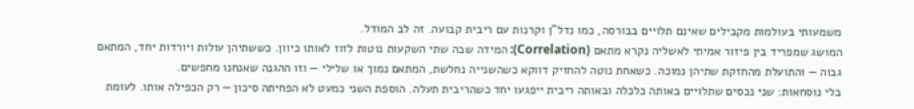משמעותי בעולמות מקבילים שאינם תלויים בבורסה, כמו נדל"ן וקרנות עם ריבית קבועה. זה לב המודל.
המושג שמפריד בין פיזור אמיתי לאשליה נקרא מתאם (Correlation): המידה שבה שתי השקעות נוטות לזוז לאותו כיוון. כששתיהן עולות ויורדות יחד, המתאם גבוה — והתועלת מהחזקת שתיהן נמוכה. כשאחת נוטה להחזיק דווקא כשהשנייה נחלשת, המתאם נמוך או שלילי — וזו ההגנה שאנחנו מחפשים.
בלי נוסחאות: שני נכסים שתלויים באותה כלכלה ובאותה ריבית ייפגעו יחד כשהריבית תעלה. הוספת השני כמעט לא הפחיתה סיכון — רק הכפילה אותו. לעומת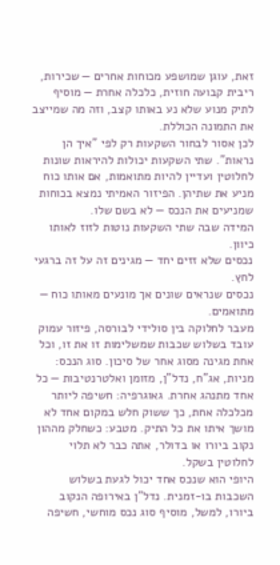זאת, עוגן שמושפע מכוחות אחרים — שכירות, ריבית קבועה חוזית, כלכלה אחרת — מוסיף לתיק מנוע שלא נע באותו קצב, וזה מה שמייצב את התמונה הכוללת.
לכן אסור לבחור השקעות רק לפי "איך הן נראות". שתי השקעות יכולות להיראות שונות לחלוטין ועדיין להיות מתואמות, אם אותו כוח מניע את שתיהן. הפיזור האמיתי נמצא בכוחות שמניעים את הנכס — לא בשם שלו.
המידה שבה שתי השקעות נוטות לזוז לאותו כיוון.
נכסים שלא זזים יחד — מגינים זה על זה ברגעי לחץ.
נכסים שנראים שונים אך מונעים מאותו כוח — מתואמים.
מעבר לחלוקה בין סולידי לבורסה, פיזור עמוק עובד בשלוש שכבות שמשלימות זו את זו, וכל אחת מגינה מסוג אחר של סיכון. סוג הנכס: מניות, אג"ח, נדל"ן, מזומן ואלטרנטיבות — כל אחד מתנהג אחרת. גאוגרפיה: חשיפה ליותר מכלכלה אחת, כך ששוק חלש במקום אחד לא מושך איתו את כל התיק. מטבע: כשחלק מההון נקוב ביורו או בדולר, אתה כבר לא תלוי לחלוטין בשקל.
היופי הוא שנכס אחד יכול לגעת בשלוש השכבות בו-זמנית. נדל"ן באירופה הנקוב ביורו, למשל, מוסיף סוג נכס מוחשי, חשיפה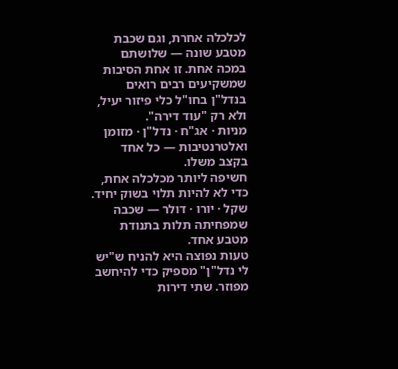לכלכלה אחרת, וגם שכבת מטבע שונה — שלושתם במכה אחת. זו אחת הסיבות שמשקיעים רבים רואים בנדל"ן בחו"ל כלי פיזור יעיל, ולא רק "עוד דירה".
מניות · אג"ח · נדל"ן · מזומן ואלטרנטיבות — כל אחד בקצב משלו.
חשיפה ליותר מכלכלה אחת, כדי לא להיות תלוי בשוק יחיד.
שקל · יורו · דולר — שכבה שמפחיתה תלות בתנודת מטבע אחד.
טעות נפוצה היא להניח ש"יש לי נדל"ן" מספיק כדי להיחשב מפוזר. שתי דירות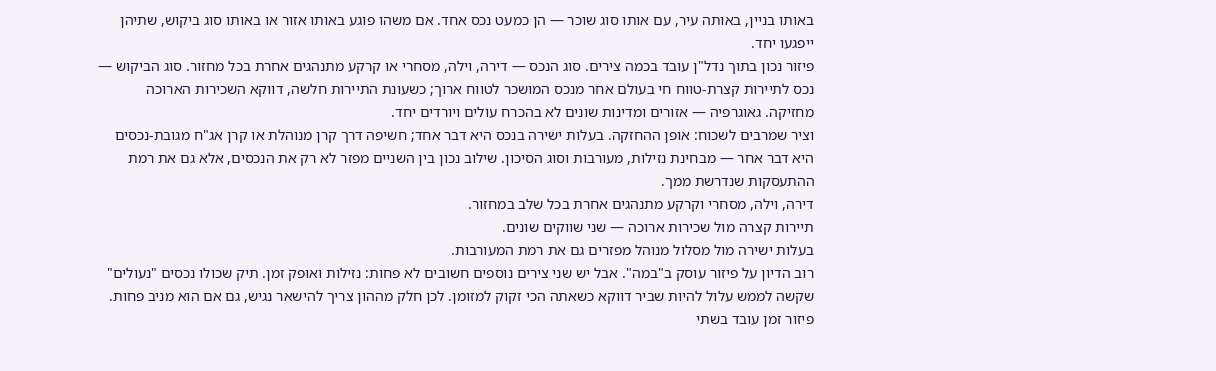באותו בניין, באותה עיר, עם אותו סוג שוכר — הן כמעט נכס אחד. אם משהו פוגע באותו אזור או באותו סוג ביקוש, שתיהן ייפגעו יחד.
פיזור נכון בתוך נדל"ן עובד בכמה צירים. סוג הנכס — דירה, וילה, מסחרי או קרקע מתנהגים אחרת בכל מחזור. סוג הביקוש — נכס לתיירות קצרת-טווח חי בעולם אחר מנכס המושכר לטווח ארוך; כשעונת התיירות חלשה, דווקא השכירות הארוכה מחזיקה. גאוגרפיה — אזורים ומדינות שונים לא בהכרח עולים ויורדים יחד.
וציר שמרבים לשכוח: אופן ההחזקה. בעלות ישירה בנכס היא דבר אחד; חשיפה דרך קרן מנוהלת או קרן אג"ח מגובת-נכסים היא דבר אחר — מבחינת נזילות, מעורבות וסוג הסיכון. שילוב נכון בין השניים מפזר לא רק את הנכסים, אלא גם את רמת ההתעסקות שנדרשת ממך.
דירה, וילה, מסחרי וקרקע מתנהגים אחרת בכל שלב במחזור.
תיירות קצרה מול שכירות ארוכה — שני שווקים שונים.
בעלות ישירה מול מסלול מנוהל מפזרים גם את רמת המעורבות.
רוב הדיון על פיזור עוסק ב"במה". אבל יש שני צירים נוספים חשובים לא פחות: נזילות ואופק זמן. תיק שכולו נכסים "נעולים" שקשה לממש עלול להיות שביר דווקא כשאתה הכי זקוק למזומן. לכן חלק מההון צריך להישאר נגיש, גם אם הוא מניב פחות.
פיזור זמן עובד בשתי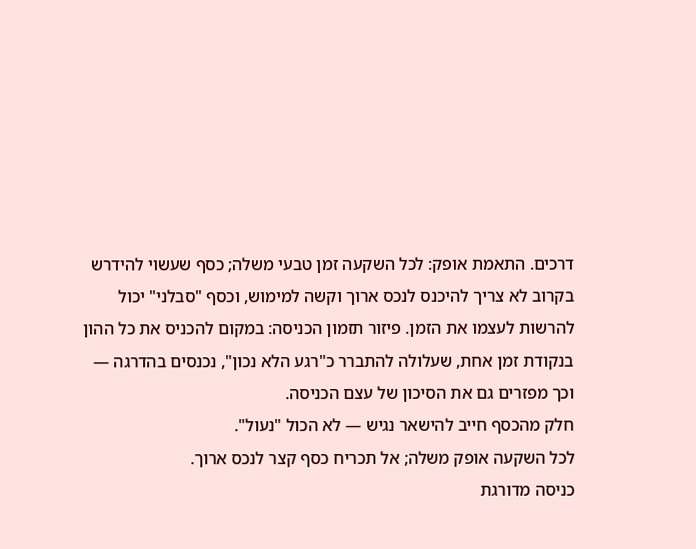דרכים. התאמת אופק: לכל השקעה זמן טבעי משלה; כסף שעשוי להידרש בקרוב לא צריך להיכנס לנכס ארוך וקשה למימוש, וכסף "סבלני" יכול להרשות לעצמו את הזמן. פיזור תזמון הכניסה: במקום להכניס את כל ההון בנקודת זמן אחת, שעלולה להתברר כ"רגע הלא נכון", נכנסים בהדרגה — וכך מפזרים גם את הסיכון של עצם הכניסה.
חלק מהכסף חייב להישאר נגיש — לא הכול "נעול".
לכל השקעה אופק משלה; אל תכריח כסף קצר לנכס ארוך.
כניסה מדורגת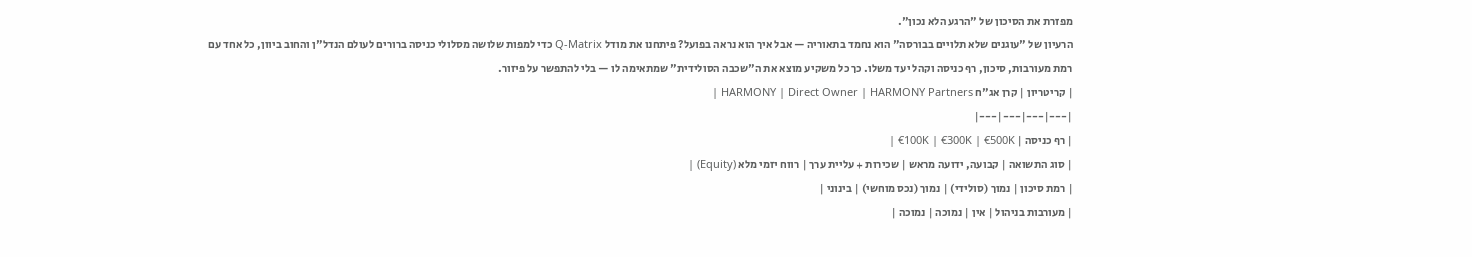מפזרת את הסיכון של "הרגע הלא נכון".
הרעיון של "עוגנים שלא תלויים בבורסה" הוא נחמד בתאוריה — אבל איך הוא נראה בפועל? פיתחנו את מודל Q-Matrix כדי למפות שלושה מסלולי כניסה ברורים לעולם הנדל"ן והחוב ביוון, כל אחד עם רמת מעורבות, סיכון, רף כניסה וקהל יעד משלו. כך כל משקיע מוצא את ה"שכבה הסולידית" שמתאימה לו — בלי להתפשר על פיזור.
| קריטריון | קרן אג"ח HARMONY | Direct Owner | HARMONY Partners |
|---|---|---|---|
| רף כניסה | €100K | €300K | €500K |
| סוג התשואה | קבועה, ידועה מראש | שכירות + עליית ערך | רווח יזמי מלא (Equity) |
| רמת סיכון | נמוך (סולידי) | נמוך (נכס מוחשי) | בינוני |
| מעורבות בניהול | אין | נמוכה | נמוכה |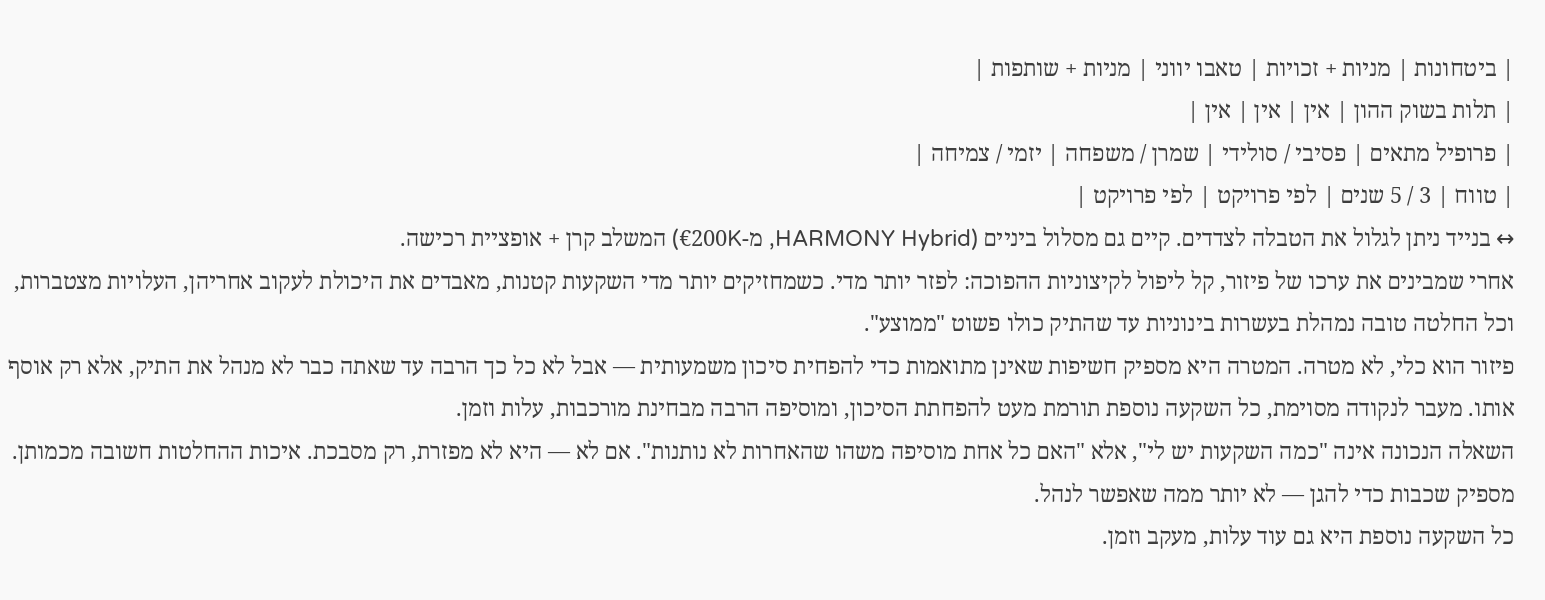| ביטחונות | מניות + זכויות | טאבו יווני | מניות + שותפות |
| תלות בשוק ההון | אין | אין | אין |
| פרופיל מתאים | פסיבי / סולידי | שמרן / משפחה | יזמי / צמיחה |
| טווח | 3 / 5 שנים | לפי פרויקט | לפי פרויקט |
↔ בנייד ניתן לגלול את הטבלה לצדדים. קיים גם מסלול ביניים (HARMONY Hybrid, מ-€200K) המשלב קרן + אופציית רכישה.
אחרי שמבינים את ערכו של פיזור, קל ליפול לקיצוניות ההפוכה: לפזר יותר מדי. כשמחזיקים יותר מדי השקעות קטנות, מאבדים את היכולת לעקוב אחריהן, העלויות מצטברות, וכל החלטה טובה נמהלת בעשרות בינוניות עד שהתיק כולו פשוט "ממוצע".
פיזור הוא כלי, לא מטרה. המטרה היא מספיק חשיפות שאינן מתואמות כדי להפחית סיכון משמעותית — אבל לא כל כך הרבה עד שאתה כבר לא מנהל את התיק, אלא רק אוסף אותו. מעבר לנקודה מסוימת, כל השקעה נוספת תורמת מעט להפחתת הסיכון, ומוסיפה הרבה מבחינת מורכבות, עלות וזמן.
השאלה הנכונה אינה "כמה השקעות יש לי", אלא "האם כל אחת מוסיפה משהו שהאחרות לא נותנות". אם לא — היא לא מפזרת, רק מסבכת. איכות ההחלטות חשובה מכמותן.
מספיק שכבות כדי להגן — לא יותר ממה שאפשר לנהל.
כל השקעה נוספת היא גם עוד עלות, מעקב וזמן.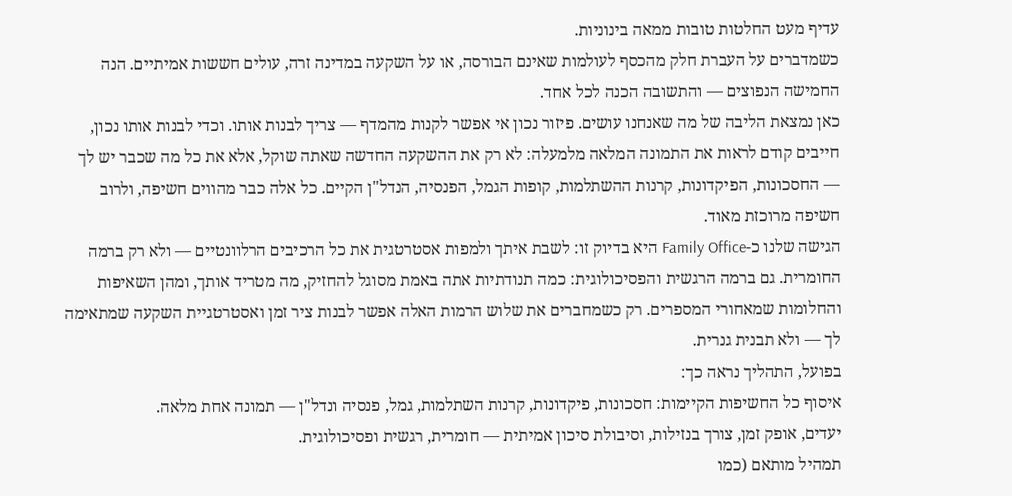עדיף מעט החלטות טובות ממאה בינוניות.
כשמדברים על העברת חלק מהכסף לעולמות שאינם הבורסה, או על השקעה במדינה זרה, עולים חששות אמיתיים. הנה החמישה הנפוצים — והתשובה הכנה לכל אחד.
כאן נמצאת הליבה של מה שאנחנו עושים. פיזור נכון אי אפשר לקנות מהמדף — צריך לבנות אותו. וכדי לבנות אותו נכון, חייבים קודם לראות את התמונה המלאה מלמעלה: לא רק את ההשקעה החדשה שאתה שוקל, אלא את כל מה שכבר יש לך — החסכונות, הפיקדונות, קרנות ההשתלמות, קופות הגמל, הפנסיה, הנדל"ן הקיים. כל אלה כבר מהווים חשיפה, ולרוב חשיפה מרוכזת מאוד.
הגישה שלנו כ-Family Office היא בדיוק זו: לשבת איתך ולמפות אסטרטגית את כל הרכיבים הרלוונטיים — ולא רק ברמה החומרית. גם ברמה הרגשית והפסיכולוגית: כמה תנודתיות אתה באמת מסוגל להחזיק, מה מטריד אותך, ומהן השאיפות והחלומות שמאחורי המספרים. רק כשמחברים את שלוש הרמות האלה אפשר לבנות ציר זמן ואסטרטגיית השקעה שמתאימה לך — ולא תבנית גנרית.
בפועל, התהליך נראה כך:
איסוף כל החשיפות הקיימות: חסכונות, פיקדונות, קרנות השתלמות, גמל, פנסיה ונדל"ן — תמונה אחת מלאה.
יעדים, אופק זמן, צורך בנזילות, וסיבולת סיכון אמיתית — חומרית, רגשית ופסיכולוגית.
תמהיל מותאם (כמו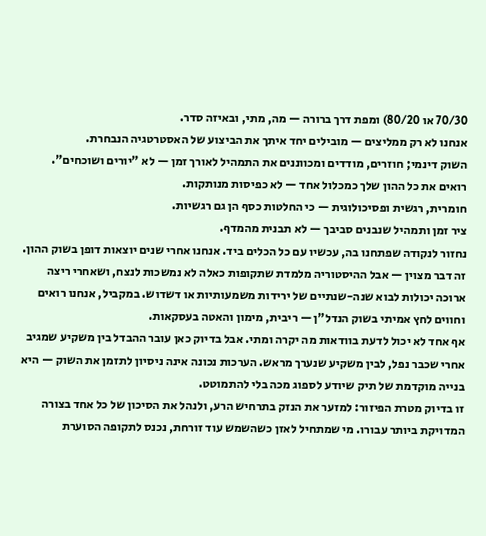70/30 או 80/20) ומפת דרך ברורה — מה, מתי, ובאיזה סדר.
אנחנו לא רק ממליצים — מובילים יחד איתך את הביצוע של האסטרטגיה הנבחרת.
השוק דינמי; חוזרים, מודדים ומכווננים את התמהיל לאורך זמן — לא "יורים ושוכחים".
רואים את כל ההון שלך כמכלול אחד — לא כפיסות מנותקות.
חומרית, רגשית ופסיכולוגית — כי החלטות כסף הן גם רגשיות.
ציר זמן ותמהיל שנבנים סביבך — לא תבנית מהמדף.
נחזור לנקודה שפתחנו בה, עכשיו עם כל הכלים ביד. אנחנו אחרי שנים יוצאות דופן בשוק ההון. זה דבר מצוין — אבל ההיסטוריה מלמדת שתקופות כאלה לא נמשכות לנצח, ושאחרי ריצה ארוכה יכולות לבוא שנה-שנתיים של ירידות משמעותיות או דשדוש. במקביל, אנחנו רואים וחווים לחץ אמיתי בשוק הנדל"ן — ריבית, מימון והאטה בעסקאות.
אף אחד לא יכול לדעת בוודאות מה יקרה ומתי. אבל בדיוק כאן עובר ההבדל בין משקיע שמגיב אחרי שכבר נפל, לבין משקיע שנערך מראש. הערכות נכונה אינה ניסיון לתזמן את השוק — היא בנייה מוקדמת של תיק שיודע לספוג מכה בלי להתמוטט.
זו בדיוק מטרת הפיזור: למזער את הנזק בתרחיש הרע, ולנהל את הסיכון של כל אחד בצורה המדויקת ביותר עבורו. מי שמתחיל לאזן כשהשמש עוד זורחת, נכנס לתקופה הסוערת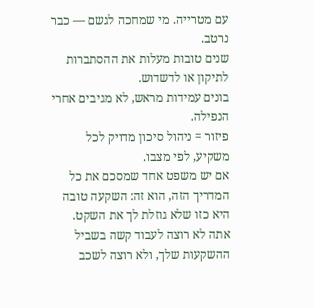עם מטרייה. מי שמחכה לגשם — כבר נרטב.
שנים טובות מעלות את ההסתברות לתיקון או לדשדוש.
בונים עמידות מראש, לא מגיבים אחרי הנפילה.
פיזור = ניהול סיכון מדויק לכל משקיע, לפי מצבו.
אם יש משפט אחד שמסכם את כל המדריך הזה, הוא זה: השקעה טובה היא כזו שלא גוזלת לך את השקט. אתה לא רוצה לעבוד קשה בשביל ההשקעות שלך, ולא רוצה לשכב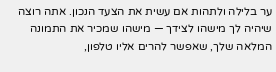ער בלילה ולתהות אם עשית את הצעד הנכון. אתה רוצה שיהיה לך מישהו לצידך — מישהו שמכיר את התמונה המלאה שלך, שאפשר להרים אליו טלפון,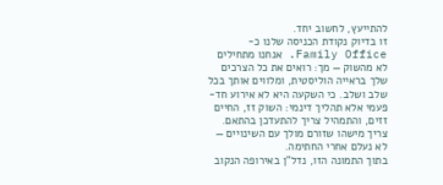להתייעץ, לחשוב יחד.
זו בדיוק נקודת הכניסה שלנו כ-Family Office. אנחנו מתחילים לא מהשוק — מך: רואים את כל הצרכים שלך בראייה הוליסטית, ומלווים אותך בכל שלב ושלב. כי השקעה היא לא אירוע חד-פעמי אלא תהליך דינמי: השוק זז, החיים זזים, והתמהיל צריך להתעדכן בהתאם. צריך מישהו שזורם מולך עם השינויים — לא נעלם אחרי החתימה.
בתוך התמונה הזו, נדל"ן באירופה הנקוב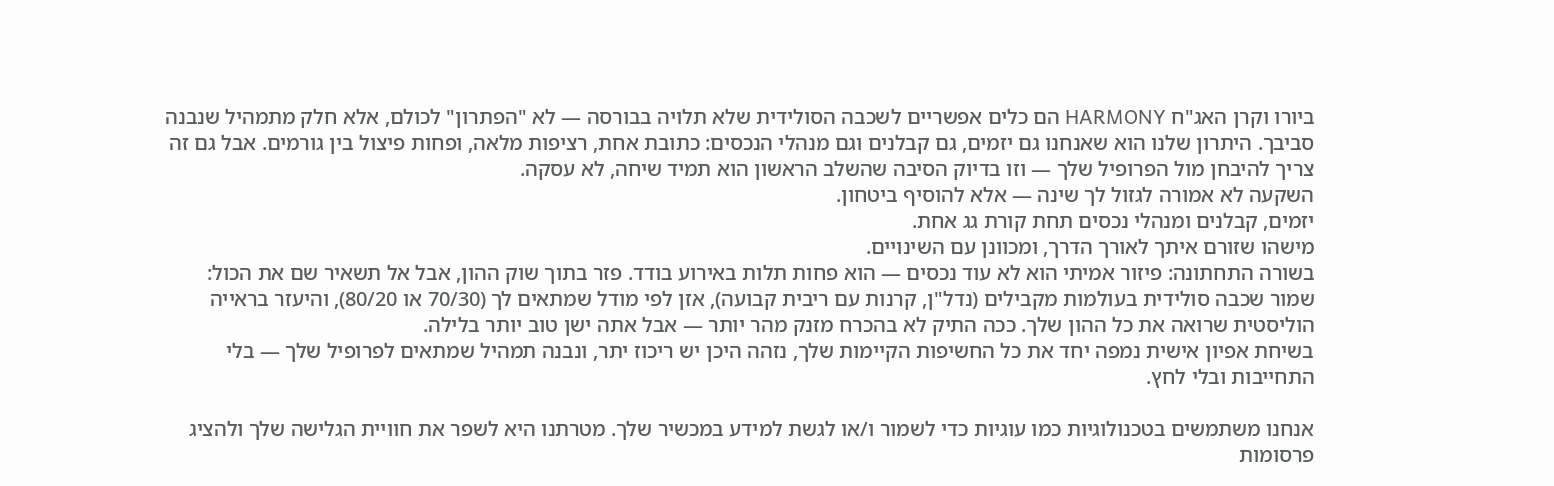ביורו וקרן האג"ח HARMONY הם כלים אפשריים לשכבה הסולידית שלא תלויה בבורסה — לא "הפתרון" לכולם, אלא חלק מתמהיל שנבנה סביבך. היתרון שלנו הוא שאנחנו גם יזמים, גם קבלנים וגם מנהלי הנכסים: כתובת אחת, רציפות מלאה, ופחות פיצול בין גורמים. אבל גם זה צריך להיבחן מול הפרופיל שלך — וזו בדיוק הסיבה שהשלב הראשון הוא תמיד שיחה, לא עסקה.
השקעה לא אמורה לגזול לך שינה — אלא להוסיף ביטחון.
יזמים, קבלנים ומנהלי נכסים תחת קורת גג אחת.
מישהו שזורם איתך לאורך הדרך, ומכוונן עם השינויים.
בשורה התחתונה: פיזור אמיתי הוא לא עוד נכסים — הוא פחות תלות באירוע בודד. פזר בתוך שוק ההון, אבל אל תשאיר שם את הכול: שמור שכבה סולידית בעולמות מקבילים (נדל"ן, קרנות עם ריבית קבועה), אזן לפי מודל שמתאים לך (70/30 או 80/20), והיעזר בראייה הוליסטית שרואה את כל ההון שלך. ככה התיק לא בהכרח מזנק מהר יותר — אבל אתה ישן טוב יותר בלילה.
בשיחת אפיון אישית נמפה יחד את כל החשיפות הקיימות שלך, נזהה היכן יש ריכוז יתר, ונבנה תמהיל שמתאים לפרופיל שלך — בלי התחייבות ובלי לחץ.

אנחנו משתמשים בטכנולוגיות כמו עוגיות כדי לשמור ו/או לגשת למידע במכשיר שלך. מטרתנו היא לשפר את חוויית הגלישה שלך ולהציג פרסומות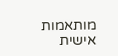מותאמות אישית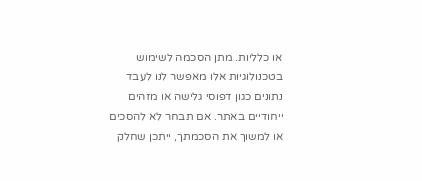או כלליות. מתן הסכמה לשימוש בטכנולוגיות אלו מאפשר לנו לעבד נתונים כגון דפוסי גלישה או מזהים ייחודיים באתר. אם תבחר לא להסכים או למשוך את הסכמתך, ייתכן שחלק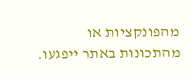מהפונקציות או מהתכונות באתר ייפגעו.